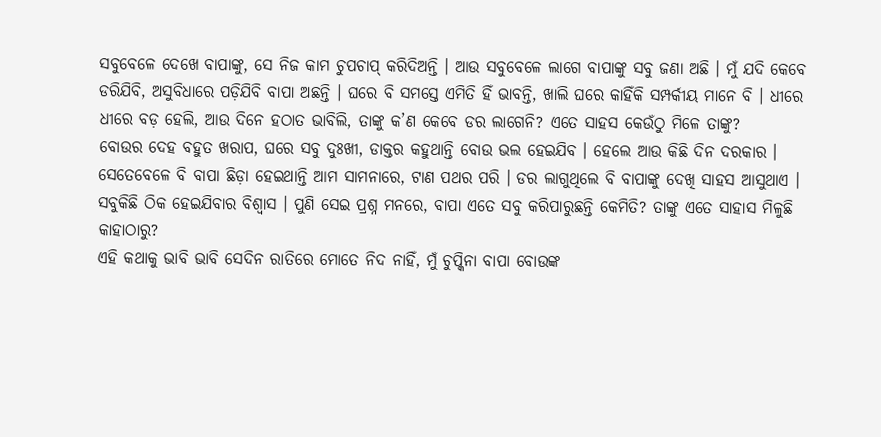ସବୁବେଳେ ଦେଖେ ବାପାଙ୍କୁ, ସେ ନିଜ କାମ ଚୁପଚାପ୍ କରିଦିଅନ୍ତି । ଆଉ ସବୁବେଳେ ଲାଗେ ବାପାଙ୍କୁ ସବୁ ଜଣା ଅଛି । ମୁଁ ଯଦି କେବେ ଡରିଯିବି, ଅସୁବିଧାରେ ପଡ଼ିଯିବି ବାପା ଅଛନ୍ତି । ଘରେ ବି ସମସ୍ତେ ଏମିତି ହିଁ ଭାବନ୍ତି, ଖାଲି ଘରେ କାହିଁକି ସମ୍ପର୍କୀୟ ମାନେ ବି । ଧୀରେ ଧୀରେ ବଡ଼ ହେଲି, ଆଉ ଦିନେ ହଠାତ ଭାବିଲି, ତାଙ୍କୁ କ’ଣ କେବେ ଡର ଲାଗେନି? ଏତେ ସାହସ କେଉଁଠୁ ମିଳେ ତାଙ୍କୁ?
ବୋଉର ଦେହ ବହୁତ ଖରାପ, ଘରେ ସବୁ ଦୁଃଖୀ, ଡାକ୍ତର କହୁଥାନ୍ତି ବୋଉ ଭଲ ହେଇଯିବ । ହେଲେ ଆଉ କିଛି ଦିନ ଦରକାର । ସେତେବେଳେ ବି ବାପା ଛିଡ଼ା ହେଇଥାନ୍ତି ଆମ ସାମନାରେ, ଟାଣ ପଥର ପରି । ଡର ଲାଗୁଥିଲେ ବି ବାପାଙ୍କୁ ଦେଖି ସାହସ ଆସୁଥାଏ । ସବୁକିଛି ଠିକ ହେଇଯିବାର ବିଶ୍ୱାସ । ପୁଣି ସେଇ ପ୍ରଶ୍ନ ମନରେ, ବାପା ଏତେ ସବୁ କରିପାରୁଛନ୍ତି କେମିତି? ତାଙ୍କୁ ଏତେ ସାହାସ ମିଳୁଛି କାହାଠାରୁ?
ଏହି କଥାକୁ ଭାବି ଭାବି ସେଦିନ ରାତିରେ ମୋତେ ନିଦ ନାହିଁ, ମୁଁ ଚୁପ୍କିନା ବାପା ବୋଉଙ୍କ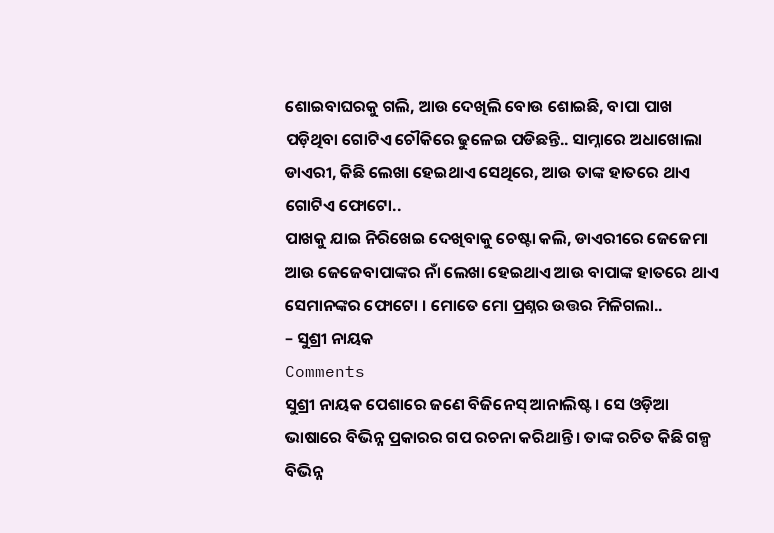ଶୋଇବାଘରକୁ ଗଲି, ଆଉ ଦେଖିଲି ବୋଉ ଶୋଇଛି, ବାପା ପାଖ ପଡ଼ିଥିବା ଗୋଟିଏ ଚୌକିରେ ଢୁଳେଇ ପଡିଛନ୍ତି.. ସାମ୍ନାରେ ଅଧାଖୋଲା ଡାଏରୀ, କିଛି ଲେଖା ହେଇଥାଏ ସେଥିରେ, ଆଉ ତାଙ୍କ ହାତରେ ଥାଏ ଗୋଟିଏ ଫୋଟୋ..
ପାଖକୁ ଯାଇ ନିରିଖେଇ ଦେଖିବାକୁ ଚେଷ୍ଟା କଲି, ଡାଏରୀରେ ଜେଜେମା ଆଉ ଜେଜେବାପାଙ୍କର ନାଁ ଲେଖା ହେଇଥାଏ ଆଉ ବାପାଙ୍କ ହାତରେ ଥାଏ ସେମାନଙ୍କର ଫୋଟୋ । ମୋତେ ମୋ ପ୍ରଶ୍ନର ଉତ୍ତର ମିଳିଗଲା..
– ସୁଶ୍ରୀ ନାୟକ
Comments
ସୁଶ୍ରୀ ନାୟକ ପେଶାରେ ଜଣେ ବିଜିନେସ୍ ଆନାଲିଷ୍ଟ । ସେ ଓଡ଼ିଆ ଭାଷାରେ ବିଭିନ୍ନ ପ୍ରକାରର ଗପ ରଚନା କରିଥାନ୍ତି । ତାଙ୍କ ରଚିତ କିଛି ଗଳ୍ପ ବିଭିନ୍ନ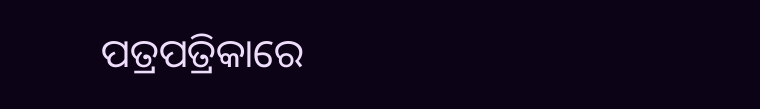ପତ୍ରପତ୍ରିକାରେ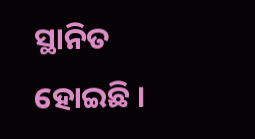ସ୍ଥାନିତ ହୋଇଛି ।